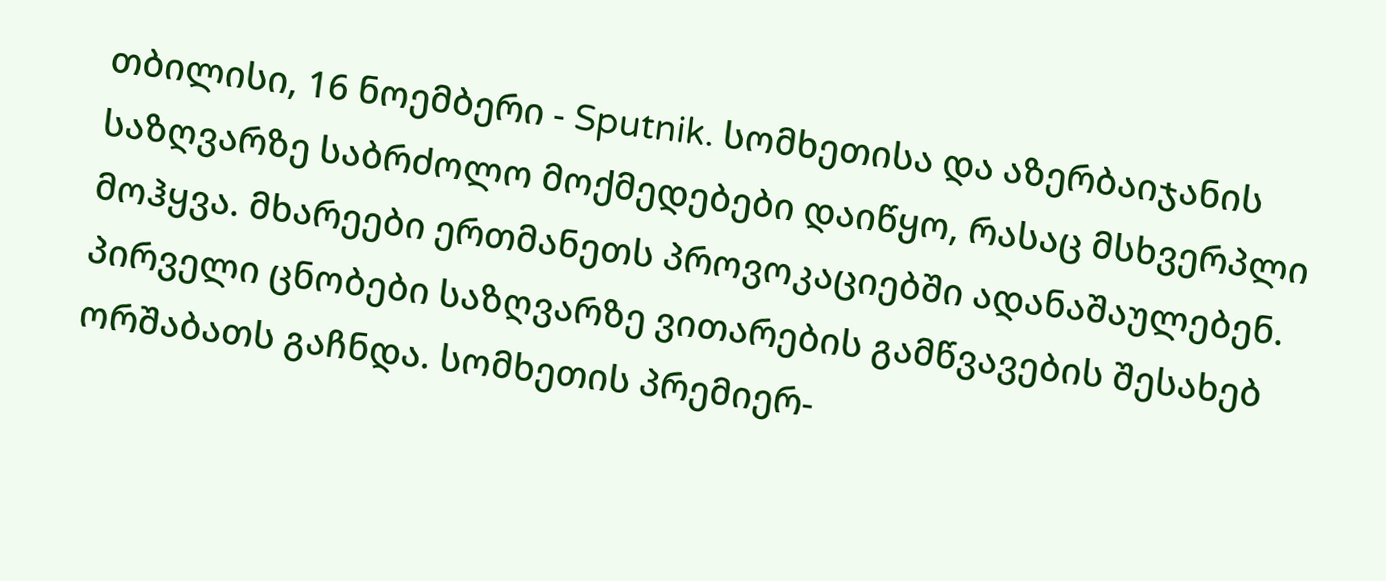თბილისი, 16 ნოემბერი - Sputnik. სომხეთისა და აზერბაიჯანის საზღვარზე საბრძოლო მოქმედებები დაიწყო, რასაც მსხვერპლი მოჰყვა. მხარეები ერთმანეთს პროვოკაციებში ადანაშაულებენ.
პირველი ცნობები საზღვარზე ვითარების გამწვავების შესახებ ორშაბათს გაჩნდა. სომხეთის პრემიერ-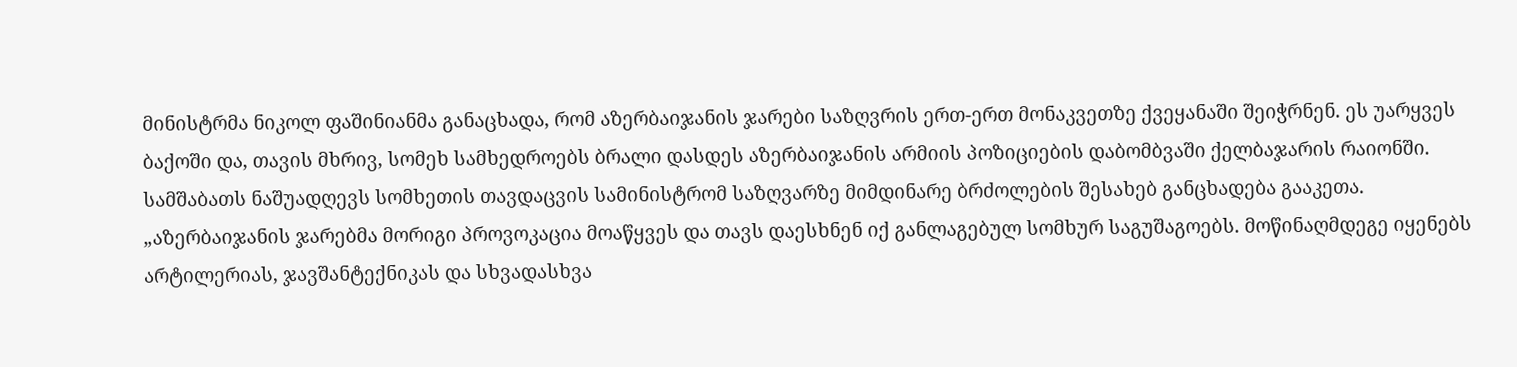მინისტრმა ნიკოლ ფაშინიანმა განაცხადა, რომ აზერბაიჯანის ჯარები საზღვრის ერთ-ერთ მონაკვეთზე ქვეყანაში შეიჭრნენ. ეს უარყვეს ბაქოში და, თავის მხრივ, სომეხ სამხედროებს ბრალი დასდეს აზერბაიჯანის არმიის პოზიციების დაბომბვაში ქელბაჯარის რაიონში.
სამშაბათს ნაშუადღევს სომხეთის თავდაცვის სამინისტრომ საზღვარზე მიმდინარე ბრძოლების შესახებ განცხადება გააკეთა.
„აზერბაიჯანის ჯარებმა მორიგი პროვოკაცია მოაწყვეს და თავს დაესხნენ იქ განლაგებულ სომხურ საგუშაგოებს. მოწინაღმდეგე იყენებს არტილერიას, ჯავშანტექნიკას და სხვადასხვა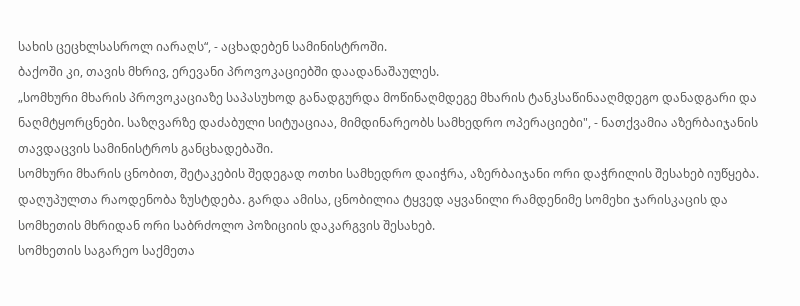სახის ცეცხლსასროლ იარაღს“, - აცხადებენ სამინისტროში.
ბაქოში კი, თავის მხრივ, ერევანი პროვოკაციებში დაადანაშაულეს.
„სომხური მხარის პროვოკაციაზე საპასუხოდ განადგურდა მოწინაღმდეგე მხარის ტანკსაწინააღმდეგო დანადგარი და ნაღმტყორცნები. საზღვარზე დაძაბული სიტუაციაა, მიმდინარეობს სამხედრო ოპერაციები", - ნათქვამია აზერბაიჯანის თავდაცვის სამინისტროს განცხადებაში.
სომხური მხარის ცნობით, შეტაკების შედეგად ოთხი სამხედრო დაიჭრა, აზერბაიჯანი ორი დაჭრილის შესახებ იუწყება. დაღუპულთა რაოდენობა ზუსტდება. გარდა ამისა, ცნობილია ტყვედ აყვანილი რამდენიმე სომეხი ჯარისკაცის და სომხეთის მხრიდან ორი საბრძოლო პოზიციის დაკარგვის შესახებ.
სომხეთის საგარეო საქმეთა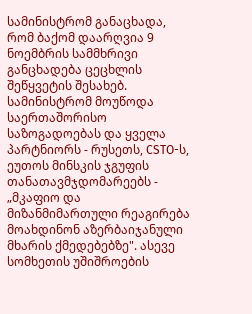სამინისტრომ განაცხადა, რომ ბაქომ დაარღვია 9 ნოემბრის სამმხრივი განცხადება ცეცხლის შეწყვეტის შესახებ. სამინისტრომ მოუწოდა საერთაშორისო საზოგადოებას და ყველა პარტნიორს - რუსეთს, CSTO-ს, ეუთოს მინსკის ჯგუფის თანათავმჯდომარეებს - „მკაფიო და მიზანმიმართული რეაგირება მოახდინონ აზერბაიჯანული მხარის ქმედებებზე". ასევე სომხეთის უშიშროების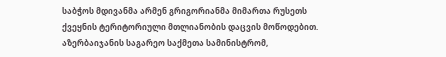საბჭოს მდივანმა არმენ გრიგორიანმა მიმართა რუსეთს ქვეყნის ტერიტორიული მთლიანობის დაცვის მოწოდებით.
აზერბაიჯანის საგარეო საქმეთა სამინისტრომ,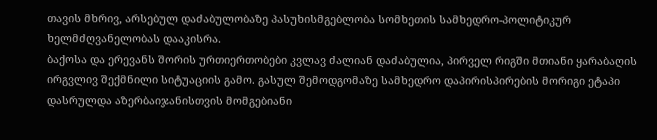თავის მხრივ, არსებულ დაძაბულობაზე პასუხისმგებლობა სომხეთის სამხედრო-პოლიტიკურ ხელმძღვანელობას დააკისრა.
ბაქოსა და ერევანს შორის ურთიერთობები კვლავ ძალიან დაძაბულია, პირველ რიგში მთიანი ყარაბაღის ირგვლივ შექმნილი სიტუაციის გამო. გასულ შემოდგომაზე სამხედრო დაპირისპირების მორიგი ეტაპი დასრულდა აზერბაიჯანისთვის მომგებიანი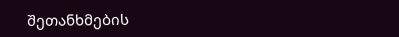შეთანხმების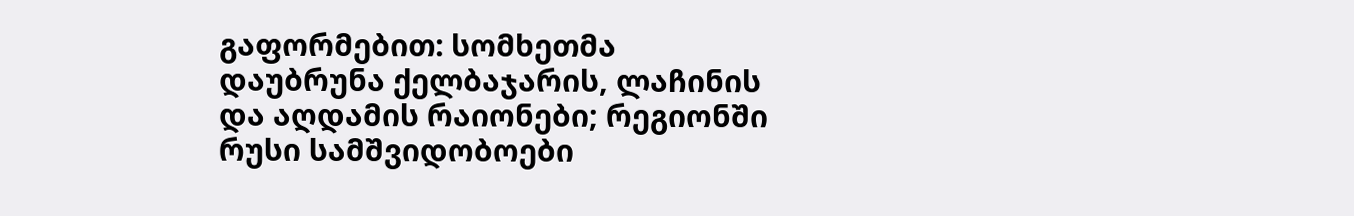გაფორმებით: სომხეთმა დაუბრუნა ქელბაჯარის, ლაჩინის და აღდამის რაიონები; რეგიონში რუსი სამშვიდობოები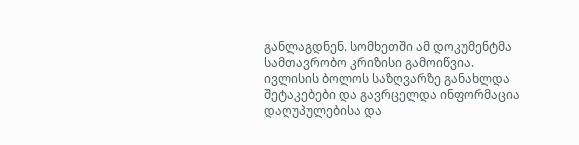განლაგდნენ. სომხეთში ამ დოკუმენტმა სამთავრობო კრიზისი გამოიწვია.
ივლისის ბოლოს საზღვარზე განახლდა შეტაკებები და გავრცელდა ინფორმაცია დაღუპულებისა და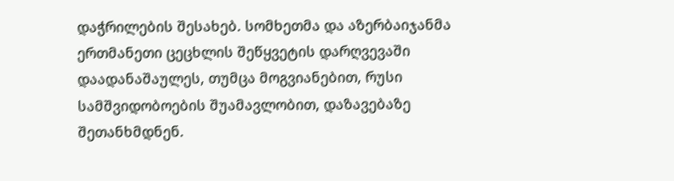დაჭრილების შესახებ. სომხეთმა და აზერბაიჯანმა ერთმანეთი ცეცხლის შეწყვეტის დარღვევაში დაადანაშაულეს, თუმცა მოგვიანებით, რუსი სამშვიდობოების შუამავლობით, დაზავებაზე შეთანხმდნენ.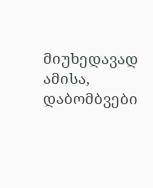მიუხედავად ამისა, დაბომბვები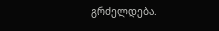გრძელდება.